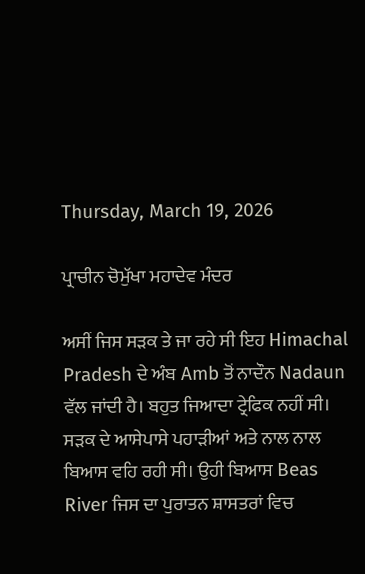Thursday, March 19, 2026

ਪ੍ਰਾਚੀਨ ਚੋਮੁੱਖਾ ਮਹਾਦੇਵ ਮੰਦਰ

ਅਸੀਂ ਜਿਸ ਸੜਕ ਤੇ ਜਾ ਰਹੇ ਸੀ ਇਹ Himachal Pradesh ਦੇ ਅੰਬ Amb ਤੋਂ ਨਾਦੌਨ Nadaun ਵੱਲ ਜਾਂਦੀ ਹੈ। ਬਹੁਤ ਜਿਆਦਾ ਟ੍ਰੇਫਿਕ ਨਹੀਂ ਸੀ। ਸੜਕ ਦੇ ਆਸੇਪਾਸੇ ਪਹਾੜੀਆਂ ਅਤੇ ਨਾਲ ਨਾਲ ਬਿਆਸ ਵਹਿ ਰਹੀ ਸੀ। ਉਹੀ ਬਿਆਸ Beas River ਜਿਸ ਦਾ ਪੁਰਾਤਨ ਸ਼ਾਸਤਰਾਂ ਵਿਚ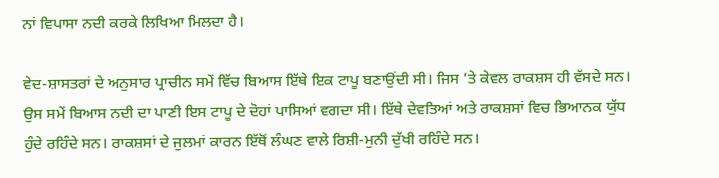ਨਾਂ ਵਿਪਾਸਾ ਨਦੀ ਕਰਕੇ ਲਿਖਿਆ ਮਿਲਦਾ ਹੈ।

ਵੇਦ-ਸ਼ਾਸਤਰਾਂ ਦੇ ਅਨੁਸਾਰ ਪ੍ਰਾਚੀਨ ਸਮੇਂ ਵਿੱਚ ਬਿਆਸ ਇੱਥੇ ਇਕ ਟਾਪੂ ਬਣਾਉਂਦੀ ਸੀ। ਜਿਸ ’ਤੇ ਕੇਵਲ ਰਾਕਸ਼ਸ ਹੀ ਵੱਸਦੇ ਸਨ। ਉਸ ਸਮੇਂ ਬਿਆਸ ਨਦੀ ਦਾ ਪਾਣੀ ਇਸ ਟਾਪੂ ਦੇ ਦੋਹਾਂ ਪਾਸਿਆਂ ਵਗਦਾ ਸੀ। ਇੱਥੇ ਦੇਵਤਿਆਂ ਅਤੇ ਰਾਕਸ਼ਸਾਂ ਵਿਚ ਭਿਆਨਕ ਯੁੱਧ ਹੁੰਦੇ ਰਹਿੰਦੇ ਸਨ। ਰਾਕਸ਼ਸਾਂ ਦੇ ਜੁਲਮਾਂ ਕਾਰਨ ਇੱਥੋਂ ਲੰਘਣ ਵਾਲੇ ਰਿਸ਼ੀ-ਮੁਨੀ ਦੁੱਖੀ ਰਹਿੰਦੇ ਸਨ।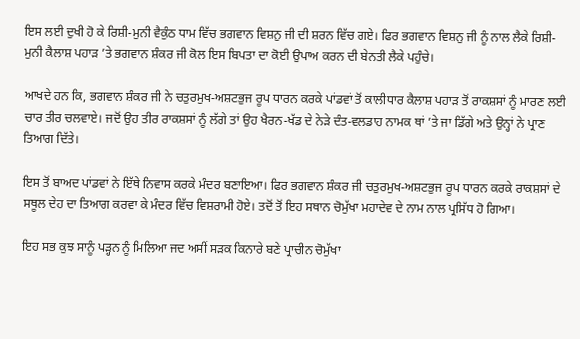ਇਸ ਲਈ ਦੁਖੀ ਹੋ ਕੇ ਰਿਸ਼ੀ-ਮੁਨੀ ਵੈਕੁੰਠ ਧਾਮ ਵਿੱਚ ਭਗਵਾਨ ਵਿਸ਼ਨੁ ਜੀ ਦੀ ਸ਼ਰਨ ਵਿੱਚ ਗਏ। ਫਿਰ ਭਗਵਾਨ ਵਿਸ਼ਨੁ ਜੀ ਨੂੰ ਨਾਲ ਲੈਕੇ ਰਿਸ਼ੀ-ਮੁਨੀ ਕੈਲਾਸ਼ ਪਹਾੜ ’ਤੇ ਭਗਵਾਨ ਸ਼ੰਕਰ ਜੀ ਕੋਲ ਇਸ ਬਿਪਤਾ ਦਾ ਕੋਈ ਉਪਾਅ ਕਰਨ ਦੀ ਬੇਨਤੀ ਲੈਕੇ ਪਹੁੰਚੇ।

ਆਖਦੇ ਹਨ ਕਿ, ਭਗਵਾਨ ਸ਼ੰਕਰ ਜੀ ਨੇ ਚਤੁਰਮੁਖ-ਅਸ਼ਟਭੁਜ ਰੂਪ ਧਾਰਨ ਕਰਕੇ ਪਾਂਡਵਾਂ ਤੋਂ ਕਾਲੀਧਾਰ ਕੈਲਾਸ਼ ਪਹਾੜ ਤੋਂ ਰਾਕਸ਼ਸਾਂ ਨੂੰ ਮਾਰਣ ਲਈ ਚਾਰ ਤੀਰ ਚਲਵਾਏ। ਜਦੋਂ ਉਹ ਤੀਰ ਰਾਕਸ਼ਸਾਂ ਨੂੰ ਲੱਗੇ ਤਾਂ ਉਹ ਖੈਰਨ-ਖੱਡ ਦੇ ਨੇੜੇ ਦੰਤ-ਵਲਡਾਹ ਨਾਮਕ ਥਾਂ ’ਤੇ ਜਾ ਡਿੱਗੇ ਅਤੇ ਉਨ੍ਹਾਂ ਨੇ ਪ੍ਰਾਣ ਤਿਆਗ ਦਿੱਤੇ।

ਇਸ ਤੋਂ ਬਾਅਦ ਪਾਂਡਵਾਂ ਨੇ ਇੱਥੇ ਨਿਵਾਸ ਕਰਕੇ ਮੰਦਰ ਬਣਾਇਆ। ਫਿਰ ਭਗਵਾਨ ਸ਼ੰਕਰ ਜੀ ਚਤੁਰਮੁਖ-ਅਸ਼ਟਭੁਜ ਰੂਪ ਧਾਰਨ ਕਰਕੇ ਰਾਕਸ਼ਸਾਂ ਦੇ ਸਥੂਲ ਦੇਹ ਦਾ ਤਿਆਗ ਕਰਵਾ ਕੇ ਮੰਦਰ ਵਿੱਚ ਵਿਸ਼ਰਾਮੀ ਹੋਏ। ਤਦੋਂ ਤੋਂ ਇਹ ਸਥਾਨ ਚੋਮੁੱਖਾ ਮਹਾਦੇਵ ਦੇ ਨਾਮ ਨਾਲ ਪ੍ਰਸਿੱਧ ਹੋ ਗਿਆ।

ਇਹ ਸਭ ਕੁਝ ਸਾਨੂੰ ਪੜ੍ਹਨ ਨੂੰ ਮਿਲਿਆ ਜਦ ਅਸੀਂ ਸੜਕ ਕਿਨਾਰੇ ਬਣੇ ਪ੍ਰਾਚੀਨ ਚੋਮੁੱਖਾ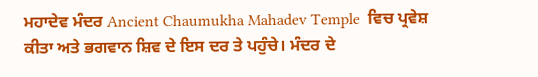ਮਹਾਦੇਵ ਮੰਦਰ Ancient Chaumukha Mahadev Temple  ਵਿਚ ਪ੍ਰਵੇਸ਼ ਕੀਤਾ ਅਤੇ ਭਗਵਾਨ ਸ਼ਿਵ ਦੇ ਇਸ ਦਰ ਤੇ ਪਹੁੰਚੇ। ਮੰਦਰ ਦੇ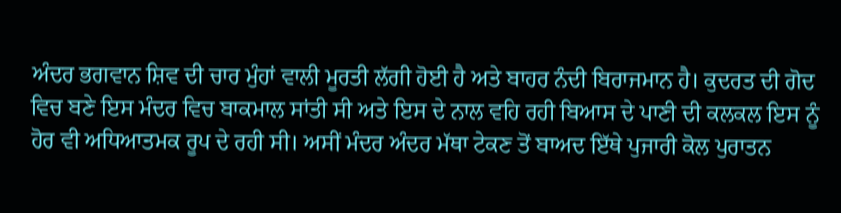ਅੰਦਰ ਭਗਵਾਨ ਸ਼ਿਵ ਦੀ ਚਾਰ ਮੁੰਹਾਂ ਵਾਲੀ ਮੂਰਤੀ ਲੱਗੀ ਹੋਈ ਹੈ ਅਤੇ ਬਾਹਰ ਨੰਦੀ ਬਿਰਾਜਮਾਨ ਹੈ। ਕੁਦਰਤ ਦੀ ਗੋਦ ਵਿਚ ਬਣੇ ਇਸ ਮੰਦਰ ਵਿਚ ਬਾਕਮਾਲ ਸਾਂਤੀ ਸੀ ਅਤੇ ਇਸ ਦੇ ਨਾਲ ਵਹਿ ਰਹੀ ਬਿਆਸ ਦੇ ਪਾਣੀ ਦੀ ਕਲਕਲ ਇਸ ਨੂੰ ਹੋਰ ਵੀ ਅਧਿਆਤਮਕ ਰੂਪ ਦੇ ਰਹੀ ਸੀ। ਅਸੀਂ ਮੰਦਰ ਅੰਦਰ ਮੱਥਾ ਟੇਕਣ ਤੋਂ ਬਾਅਦ ਇੱਥੇ ਪੁਜਾਰੀ ਕੋਲ ਪੁਰਾਤਨ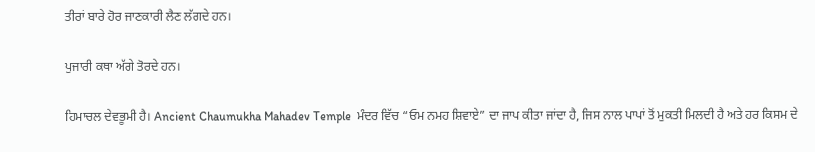ਤੀਰਾਂ ਬਾਰੇ ਹੋਰ ਜਾਣਕਾਰੀ ਲੈਣ ਲੱਗਦੇ ਹਨ।

ਪੁਜਾਰੀ ਕਥਾ ਅੱਗੇ ਤੋਰਦੇ ਹਨ।

ਹਿਮਾਚਲ ਦੇਵਭੂਮੀ ਹੈ। Ancient Chaumukha Mahadev Temple  ਮੰਦਰ ਵਿੱਚ “ਓਮ ਨਮਹ ਸ਼ਿਵਾਏ” ਦਾ ਜਾਪ ਕੀਤਾ ਜਾਂਦਾ ਹੈ, ਜਿਸ ਨਾਲ ਪਾਪਾਂ ਤੋਂ ਮੁਕਤੀ ਮਿਲਦੀ ਹੈ ਅਤੇ ਹਰ ਕਿਸਮ ਦੇ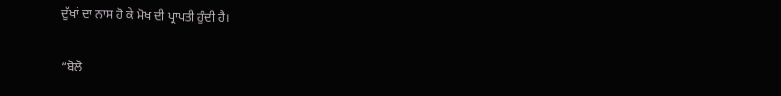ਦੁੱਖਾਂ ਦਾ ਨਾਸ ਹੋ ਕੇ ਮੋਖ ਦੀ ਪ੍ਰਾਪਤੀ ਹੁੰਦੀ ਹੈ।

“ਬੋਲੋ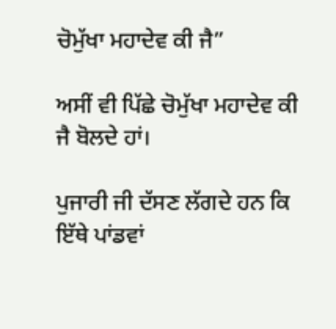ਚੋਮੁੱਖਾ ਮਹਾਦੇਵ ਕੀ ਜੈ”

ਅਸੀਂ ਵੀ ਪਿੱਛੇ ਚੋਮੁੱਖਾ ਮਹਾਦੇਵ ਕੀ ਜੈ ਬੋਲਦੇ ਹਾਂ।

ਪੁਜਾਰੀ ਜੀ ਦੱਸਣ ਲੱਗਦੇ ਹਨ ਕਿ ਇੱਥੇ ਪਾਂਡਵਾਂ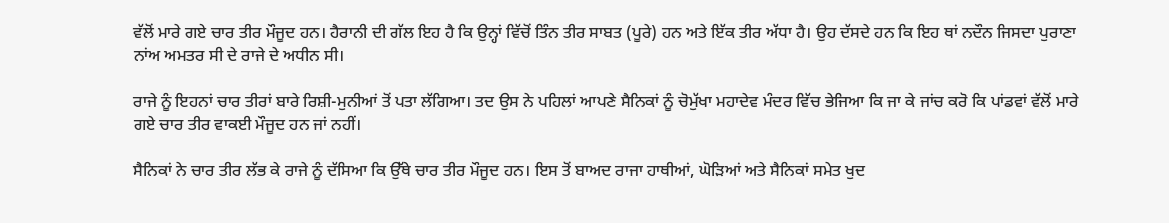ਵੱਲੋਂ ਮਾਰੇ ਗਏ ਚਾਰ ਤੀਰ ਮੌਜੂਦ ਹਨ। ਹੈਰਾਨੀ ਦੀ ਗੱਲ ਇਹ ਹੈ ਕਿ ਉਨ੍ਹਾਂ ਵਿੱਚੋਂ ਤਿੰਨ ਤੀਰ ਸਾਬਤ (ਪੂਰੇ) ਹਨ ਅਤੇ ਇੱਕ ਤੀਰ ਅੱਧਾ ਹੈ। ਉਹ ਦੱਸਦੇ ਹਨ ਕਿ ਇਹ ਥਾਂ ਨਦੌਨ ਜਿਸਦਾ ਪੁਰਾਣਾ ਨਾਂਅ ਅਮਤਰ ਸੀ ਦੇ ਰਾਜੇ ਦੇ ਅਧੀਨ ਸੀ।

ਰਾਜੇ ਨੂੰ ਇਹਨਾਂ ਚਾਰ ਤੀਰਾਂ ਬਾਰੇ ਰਿਸ਼ੀ-ਮੁਨੀਆਂ ਤੋਂ ਪਤਾ ਲੱਗਿਆ। ਤਦ ਉਸ ਨੇ ਪਹਿਲਾਂ ਆਪਣੇ ਸੈਨਿਕਾਂ ਨੂੰ ਚੋਮੁੱਖਾ ਮਹਾਦੇਵ ਮੰਦਰ ਵਿੱਚ ਭੇਜਿਆ ਕਿ ਜਾ ਕੇ ਜਾਂਚ ਕਰੋ ਕਿ ਪਾਂਡਵਾਂ ਵੱਲੋਂ ਮਾਰੇ ਗਏ ਚਾਰ ਤੀਰ ਵਾਕਈ ਮੌਜੂਦ ਹਨ ਜਾਂ ਨਹੀਂ।

ਸੈਨਿਕਾਂ ਨੇ ਚਾਰ ਤੀਰ ਲੱਭ ਕੇ ਰਾਜੇ ਨੂੰ ਦੱਸਿਆ ਕਿ ਉੱਥੇ ਚਾਰ ਤੀਰ ਮੌਜੂਦ ਹਨ। ਇਸ ਤੋਂ ਬਾਅਦ ਰਾਜਾ ਹਾਥੀਆਂ, ਘੋੜਿਆਂ ਅਤੇ ਸੈਨਿਕਾਂ ਸਮੇਤ ਖੁਦ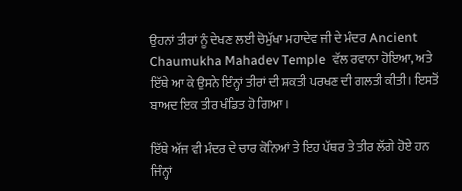ਉਹਨਾਂ ਤੀਰਾਂ ਨੂੰ ਦੇਖਣ ਲਈ ਚੋਮੁੱਖਾ ਮਹਾਦੇਵ ਜੀ ਦੇ ਮੰਦਰ Ancient Chaumukha Mahadev Temple  ਵੱਲ ਰਵਾਨਾ ਹੋਇਆ, ਅਤੇ ਇੱਥੇ ਆ ਕੇ ਉਸਨੇ ਇੰਨ੍ਹਾਂ ਤੀਰਾਂ ਦੀ ਸ਼ਕਤੀ ਪਰਖਣ ਦੀ ਗਲਤੀ ਕੀਤੀ। ਇਸਤੋਂ ਬਾਅਦ ਇਕ ਤੀਰ ਖੰਡਿਤ ਹੋ ਗਿਆ।

ਇੱਥੇ ਅੱਜ ਵੀ ਮੰਦਰ ਦੇ ਚਾਰ ਕੋਨਿਆਂ ਤੇ ਇਹ ਪੱਥਰ ਤੇ ਤੀਰ ਲੱਗੇ ਹੋਏ ਹਨ ਜਿੰਨ੍ਹਾਂ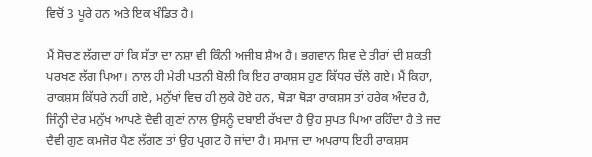ਵਿਚੋਂ 3 ਪੂਰੇ ਹਨ ਅਤੇ ਇਕ ਖੰਡਿਤ ਹੈ।

ਮੈਂ ਸੋਚਣ ਲੱਗਦਾ ਹਾਂ ਕਿ ਸੱਤਾ ਦਾ ਨਸ਼ਾ ਵੀ ਕਿੰਨੀ ਅਜੀਬ ਸ਼ੈਅ ਹੈ। ਭਗਵਾਨ ਸ਼ਿਵ ਦੇ ਤੀਰਾਂ ਦੀ ਸ਼ਕਤੀ ਪਰਖਣ ਲੱਗ ਪਿਆ। ਨਾਲ ਹੀ ਮੇਰੀ ਪਤਨੀ ਬੋਲੀ ਕਿ ਇਹ ਰਾਕਸ਼ਸ ਹੁਣ ਕਿੱਧਰ ਚੱਲੇ ਗਏ। ਮੈਂ ਕਿਹਾ, ਰਾਕਸ਼ਸ ਕਿੱਧਰੇ ਨਹੀਂ ਗਏ, ਮਨੁੱਖਾਂ ਵਿਚ ਹੀ ਲੁਕੇ ਹੋਏ ਹਨ, ਥੋੜਾ ਥੋੜਾ ਰਾਕਸ਼ਸ ਤਾਂ ਹਰੇਕ ਅੰਦਰ ਹੈ, ਜਿੰਨ੍ਹੀ ਦੇਰ ਮਨੁੱਖ ਆਪਣੇ ਦੈਵੀ ਗੁਣਾਂ ਨਾਲ ਉਸਨੂੰ ਦਬਾਈ ਰੱਖਦਾ ਹੈ ਉਹ ਸੁਪਤ ਪਿਆ ਰਹਿੰਦਾ ਹੈ ਤੇ ਜਦ ਦੈਵੀ ਗੁਣ ਕਮਜੋਰ ਪੈਣ ਲੱਗਣ ਤਾਂ ਉਹ ਪ੍ਰਗਟ ਹੋ ਜਾਂਦਾ ਹੈ। ਸਮਾਜ ਦਾ ਅਪਰਾਧ ਇਹੀ ਰਾਕਸ਼ਸ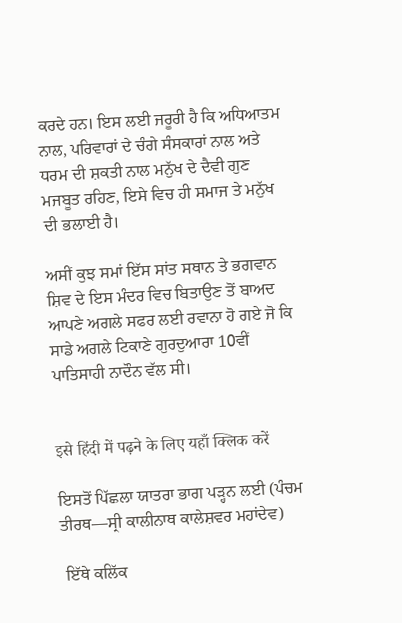ਕਰਦੇ ਹਨ। ਇਸ ਲਈ ਜਰੂਰੀ ਹੈ ਕਿ ਅਧਿਆਤਮ ਨਾਲ, ਪਰਿਵਾਰਾਂ ਦੇ ਚੰਗੇ ਸੰਸਕਾਰਾਂ ਨਾਲ ਅਤੇ ਧਰਮ ਦੀ ਸ਼ਕਤੀ ਨਾਲ ਮਨੁੱਖ ਦੇ ਦੈਵੀ ਗੁਣ ਮਜਬੂਤ ਰਹਿਣ, ਇਸੇ ਵਿਚ ਹੀ ਸਮਾਜ ਤੇ ਮਨੁੱਖ ਦੀ ਭਲਾਈ ਹੈ।

ਅਸੀਂ ਕੁਝ ਸਮਾਂ ਇੱਸ ਸਾਂਤ ਸਥਾਨ ਤੇ ਭਗਵਾਨ ਸ਼ਿਵ ਦੇ ਇਸ ਮੰਦਰ ਵਿਚ ਬਿਤਾਉਣ ਤੋਂ ਬਾਅਦ ਆਪਣੇ ਅਗਲੇ ਸਫਰ ਲਈ ਰਵਾਨਾ ਹੋ ਗਏ ਜੋ ਕਿ ਸਾਡੇ ਅਗਲੇ ਟਿਕਾਣੇ ਗੁਰਦੁਆਰਾ 10ਵੀਂ ਪਾਤਿਸਾਹੀ ਨਾਦੌਨ ਵੱਲ ਸੀ।


इसे हिंदी में पढ़ने के लिए यहाँ क्लिक करें

ਇਸਤੋਂ ਪਿੱਛਲਾ ਯਾਤਰਾ ਭਾਗ ਪੜ੍ਹਨ ਲਈ (ਪੰਚਮ ਤੀਰਥ—ਸ੍ਰੀ ਕਾਲੀਨਾਥ ਕਾਲੇਸ਼ਵਰ ਮਹਾਂਦੇਵ)

 ਇੱਥੇ ਕਲਿੱਕ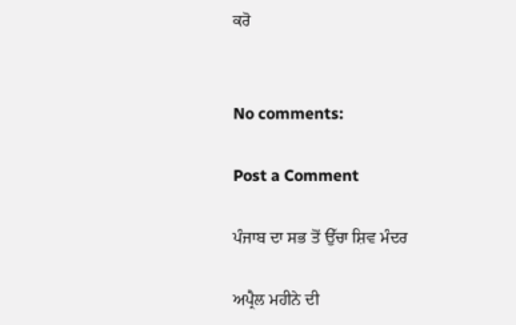ਕਰੋ


No comments:

Post a Comment

ਪੰਜਾਬ ਦਾ ਸਭ ਤੋਂ ਉੱਚਾ ਸ਼ਿਵ ਮੰਦਰ

ਅਪ੍ਰੈਲ ਮਹੀਨੇ ਦੀ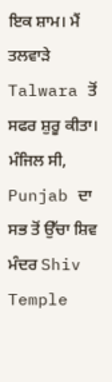ਇਕ ਸ਼ਾਮ। ਮੈਂ ਤਲਵਾੜੇ Talwara ਤੋਂ ਸਫਰ ਸ਼ੁਰੂ ਕੀਤਾ। ਮੰਜਿਲ ਸੀ, Punjab ਦਾ ਸਭ ਤੋਂ ਉੱਚਾ ਸ਼ਿਵ ਮੰਦਰ Shiv Temple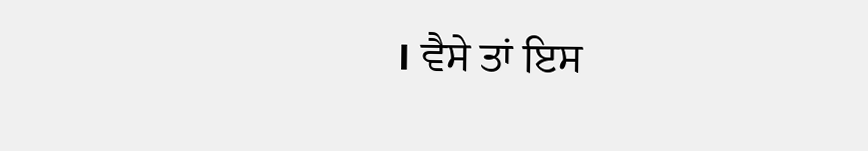। ਵੈਸੇ ਤਾਂ ਇਸ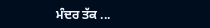ਮੰਦਰ ਤੱਕ ...